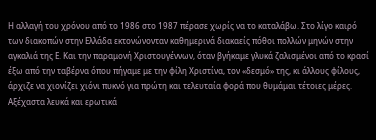Η αλλαγή του χρόνου από το 1986 στο 1987 πέρασε χωρίς να το καταλάβω. Στο λίγο καιρό των διακοπών στην Ελλάδα εκτονώνονταν καθημερινά διακαείς πόθοι πολλών μηνών στην αγκαλιά της Ε. Και την παραμονή Χριστουγέννων, όταν βγήκαμε γλυκά ζαλισμένοι από το κρασί έξω από την ταβέρνα όπου πήγαμε με την φίλη Χριστίνα, τον «δεσμό» της, κι άλλους φίλους, άρχιζε να χιονίζει χιόνι πυκνό για πρώτη και τελευταία φορά που θυμάμαι τέτοιες μέρες. Αξέχαστα λευκά και ερωτικά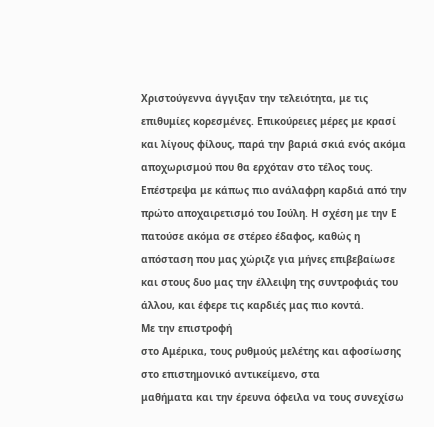Χριστούγεννα άγγιξαν την τελειότητα, με τις επιθυμίες κορεσμένες. Επικούρειες μέρες με κρασί και λίγους φίλους, παρά την βαριά σκιά ενός ακόμα αποχωρισμού που θα ερχόταν στο τέλος τους. Επέστρεψα με κάπως πιο ανάλαφρη καρδιά από την πρώτο αποχαιρετισμό του Ιούλη. Η σχέση με την Ε πατούσε ακόμα σε στέρεο έδαφος, καθώς η απόσταση που μας χώριζε για μήνες επιβεβαίωσε και στους δυο μας την έλλειψη της συντροφιάς του άλλου, και έφερε τις καρδιές μας πιο κοντά.
Με την επιστροφή
στο Αμέρικα, τους ρυθμούς μελέτης και αφοσίωσης στο επιστημονικό αντικείμενο, στα
μαθήματα και την έρευνα όφειλα να τους συνεχίσω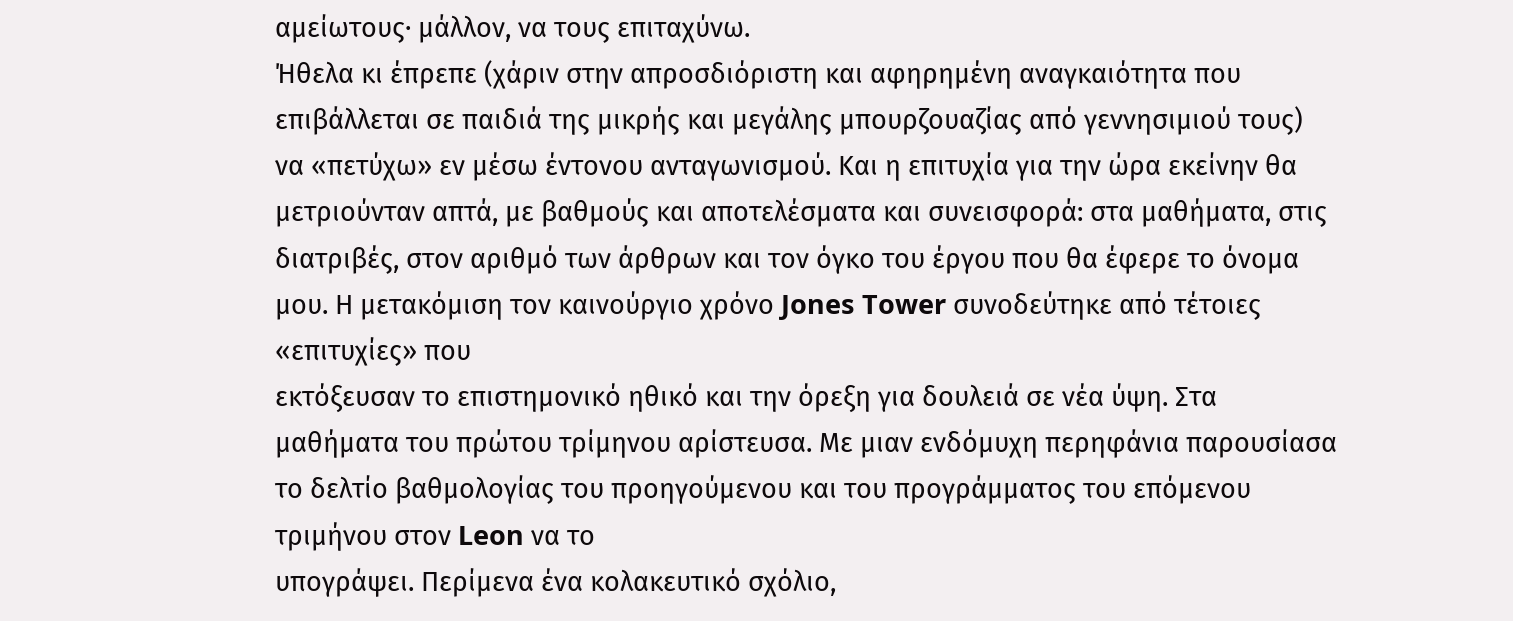αμείωτους· μάλλον, να τους επιταχύνω.
Ήθελα κι έπρεπε (χάριν στην απροσδιόριστη και αφηρημένη αναγκαιότητα που
επιβάλλεται σε παιδιά της μικρής και μεγάλης μπουρζουαζίας από γεννησιμιού τους)
να «πετύχω» εν μέσω έντονου ανταγωνισμού. Και η επιτυχία για την ώρα εκείνην θα
μετριούνταν απτά, με βαθμούς και αποτελέσματα και συνεισφορά: στα μαθήματα, στις
διατριβές, στον αριθμό των άρθρων και τον όγκο του έργου που θα έφερε το όνομα
μου. Η μετακόμιση τον καινούργιο χρόνο Jones Tower συνοδεύτηκε από τέτοιες «επιτυχίες» που
εκτόξευσαν το επιστημονικό ηθικό και την όρεξη για δουλειά σε νέα ύψη. Στα
μαθήματα του πρώτου τρίμηνου αρίστευσα. Με μιαν ενδόμυχη περηφάνια παρουσίασα
το δελτίο βαθμολογίας του προηγούμενου και του προγράμματος του επόμενου
τριμήνου στον Leon να το
υπογράψει. Περίμενα ένα κολακευτικό σχόλιο,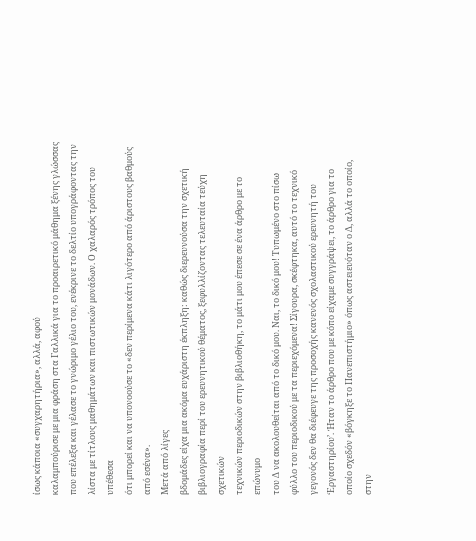ίσως κάποια «συγχαρητήρια», αλλά, αφού
καλαμπούρισε με μια φράση στα Γαλλικά για το προαιρετικό μάθημα ξένης γλώσσας
που επέλεξα και γέλασε το γνώριμο γέλιο του, ενέκρινε το δελτίο υπογράφοντας την
λίστα με τίτλους μαθημάτων και πιστωτικών μονάδων. Ο χαλαρός τρόπος του υπέθεσα
ότι μπορεί και να υπονοούσε το «δεν περίμενα κάτι λιγότερο από άριστους βαθμούς
από εσένα».
Μετά από λίγες
βδομάδες είχα μια ακόμα ευχάριστη έκπληξη: καθώς διερευνούσα την σχετική
βιβλιογραφία περί του ερευνητικού θέματος, ξεφυλλίζοντας τελευταία τεύχη σχετικών
τεχνικών περιοδικών στην βιβλιοθήκη, το μάτι μου έπεσε σε ένα άρθρο με το επώνυμο
του Δ να ακολουθείται από το δικό μου. Ναι, το δικό μου! Τυπωμένο στο πίσω
φύλλο του περιοδικού με τα περιεχόμενα! Σίγουρα, σκέφτηκα, αυτό το τεχνικό
γεγονός δεν θα διέφευγε της προσοχής κανενός σχολαστικού ερευνητή του
‘Εργαστηρίου’. Ήταν το άρθρο που με κόπο είχαμε συγγράψει, το άρθρο για το
οποίο σχεδόν «βόγκηξε το Πανεπιστήμιο» όπως αστειευόταν ο Δ, αλλά το οποίο, στην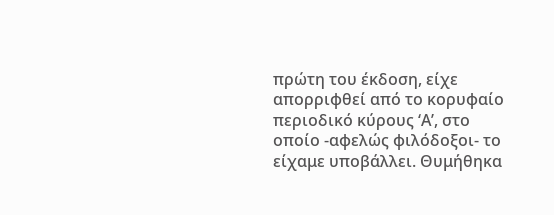πρώτη του έκδοση, είχε απορριφθεί από το κορυφαίο περιοδικό κύρους ‘Α’, στο
οποίο -αφελώς φιλόδοξοι- το είχαμε υποβάλλει. Θυμήθηκα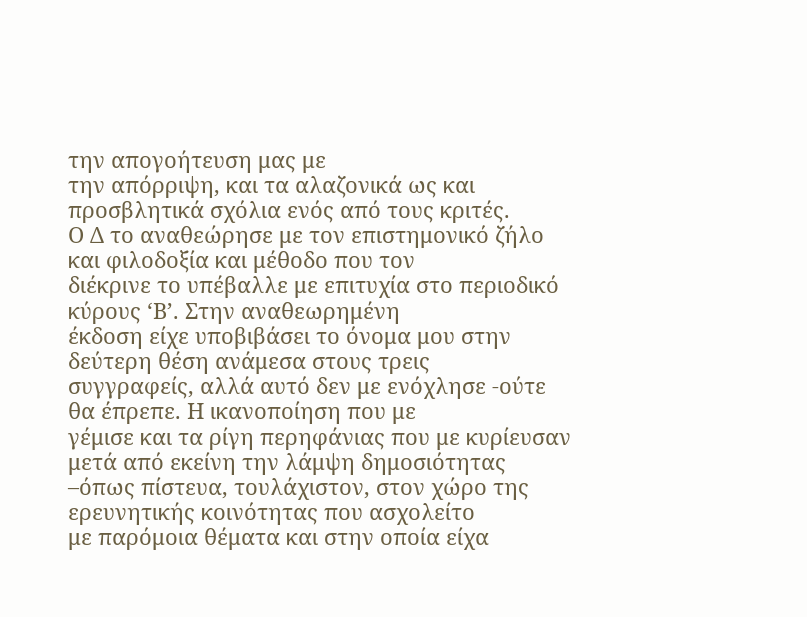την απογοήτευση μας με
την απόρριψη, και τα αλαζονικά ως και προσβλητικά σχόλια ενός από τους κριτές.
Ο Δ το αναθεώρησε με τον επιστημονικό ζήλο και φιλοδοξία και μέθοδο που τον
διέκρινε το υπέβαλλε με επιτυχία στο περιοδικό κύρους ‘Β’. Στην αναθεωρημένη
έκδοση είχε υποβιβάσει το όνομα μου στην δεύτερη θέση ανάμεσα στους τρεις
συγγραφείς, αλλά αυτό δεν με ενόχλησε -ούτε θα έπρεπε. Η ικανοποίηση που με
γέμισε και τα ρίγη περηφάνιας που με κυρίευσαν μετά από εκείνη την λάμψη δημοσιότητας
–όπως πίστευα, τουλάχιστον, στον χώρο της ερευνητικής κοινότητας που ασχολείτο
με παρόμοια θέματα και στην οποία είχα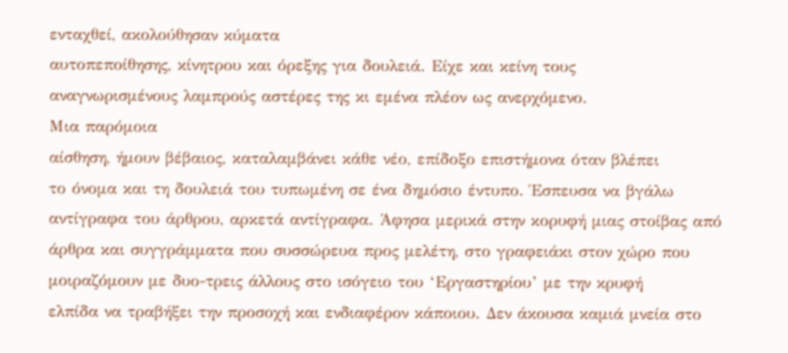ενταχθεί, ακολούθησαν κύματα
αυτοπεποίθησης, κίνητρου και όρεξης για δουλειά. Είχε και κείνη τους
αναγνωρισμένους λαμπρούς αστέρες της κι εμένα πλέον ως ανερχόμενο.
Μια παρόμοια
αίσθηση, ήμουν βέβαιος, καταλαμβάνει κάθε νέο, επίδοξο επιστήμονα όταν βλέπει
το όνομα και τη δουλειά του τυπωμένη σε ένα δημόσιο έντυπο. Έσπευσα να βγάλω
αντίγραφα του άρθρου, αρκετά αντίγραφα. Άφησα μερικά στην κορυφή μιας στοίβας από
άρθρα και συγγράμματα που συσσώρευα προς μελέτη, στο γραφειάκι στον χώρο που
μοιραζόμουν με δυο-τρεις άλλους στο ισόγειο του ‘Εργαστηρίου’ με την κρυφή
ελπίδα να τραβήξει την προσοχή και ενδιαφέρον κάποιου. Δεν άκουσα καμιά μνεία στο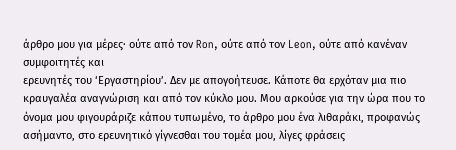άρθρο μου για μέρες· ούτε από τον Ron, ούτε από τον Leon, ούτε από κανέναν συμφοιτητές και
ερευνητές του ‘Εργαστηρίου’. Δεν με απογοήτευσε. Κάποτε θα ερχόταν μια πιο
κραυγαλέα αναγνώριση και από τον κύκλο μου. Μου αρκούσε για την ώρα που το
όνομα μου φιγουράριζε κάπου τυπωμένο, το άρθρο μου ένα λιθαράκι, προφανώς
ασήμαντο, στο ερευνητικό γίγνεσθαι του τομέα μου, λίγες φράσεις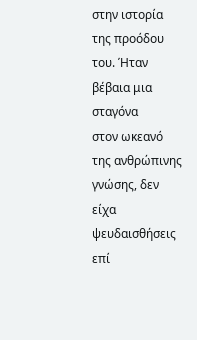στην ιστορία
της προόδου του. Ήταν βέβαια μια σταγόνα
στον ωκεανό της ανθρώπινης γνώσης, δεν είχα ψευδαισθήσεις επί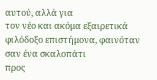αυτού, αλλά για
τον νέο και ακόμα εξαιρετικά φιλόδοξο επιστήμονα, φαινόταν σαν ένα σκαλοπάτι
προς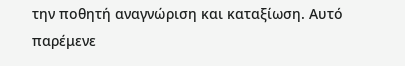την ποθητή αναγνώριση και καταξίωση. Αυτό παρέμενε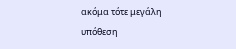ακόμα τότε μεγάλη
υπόθεση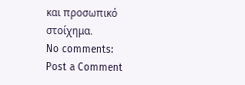και προσωπικό στοίχημα.
No comments:
Post a Comment